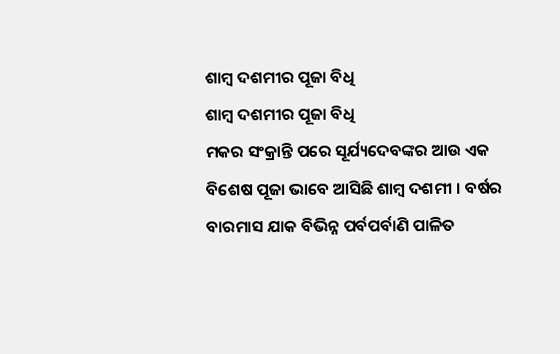ଶାମ୍ବ ଦଶମୀର ପୂଜା ବିଧି
ଶାମ୍ବ ଦଶମୀର ପୂଜା ବିଧି
ମକର ସଂକ୍ରାନ୍ତି ପରେ ସୂର୍ଯ୍ୟଦେବଙ୍କର ଆଉ ଏକ ବିଶେଷ ପୂଜା ଭାବେ ଆସିଛି ଶାମ୍ବ ଦଶମୀ । ବର୍ଷର ବାରମାସ ଯାକ ବିଭିନ୍ନ ପର୍ବପର୍ବାଣି ପାଳିତ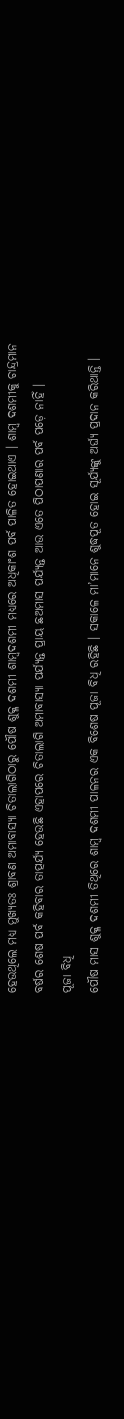ହେଉଥିଲେ ମଧ୍ୟ ମୁଖ୍ୟତଃ ଶ୍ରାବଣ ଅମାବାସ୍ୟା ଚିତାଲାଗିଠାରୁ ପୌଷ ଶୁକ୍ଳ ଦଶମୀ ଶାମ୍ବଦଶମୀ ମଧ୍ୟରେ ଅଧିକାଂଶ ପର୍ବ ପାଳିତ ହୋଇଥାଏ । ଶାମ୍ବ ଦଶମୀକୁ ଚାନ୍ଦ୍ରମାନ ବର୍ଷର ଶେଷ ପର୍ବ କହିବାର ତାତ୍ପର୍ଯ୍ୟ ହେଉଛି ଏହାପରେ ଚିତାଲାଗି ଅମାବାସ୍ୟା ପର୍ଯ୍ୟନ୍ତ ପ୍ରାୟ ଛଅମାସ ପର୍ଯ୍ୟନ୍ତ ଆଉ ଏତେ ପିଠାପଣାର ପର୍ବ ପଡ଼େ ନାହିଁ ।
ପୂଜା ବିଧି
ପୌଷ ମାସ ଶୁକ୍ଳ ଦଶମୀ ତିଥିରେ ଶାମ୍ବ ଦଶମୀ ପାଳନର ଏକ ବିଶେଷ ପୂଜା ବିଧି ରହିଛି । ସକାଳେ ମା’ମାନେ ଶୁଦ୍ଧପୂତ ହୋଇ ସୂର୍ଯ୍ୟଙ୍କୁ ଅର୍ଘ୍ୟ ପ୍ରଦାନ କରିଥାନ୍ତି ।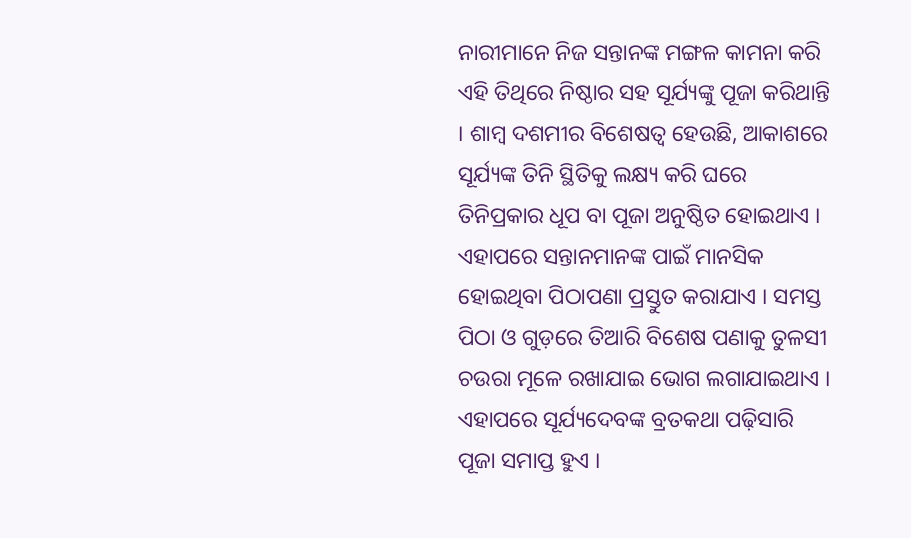ନାରୀମାନେ ନିଜ ସନ୍ତାନଙ୍କ ମଙ୍ଗଳ କାମନା କରି ଏହି ତିଥିରେ ନିଷ୍ଠାର ସହ ସୂର୍ଯ୍ୟଙ୍କୁ ପୂଜା କରିଥାନ୍ତି । ଶାମ୍ବ ଦଶମୀର ବିଶେଷତ୍ୱ ହେଉଛି, ଆକାଶରେ ସୂର୍ଯ୍ୟଙ୍କ ତିନି ସ୍ଥିତିକୁ ଲକ୍ଷ୍ୟ କରି ଘରେ ତିନିପ୍ରକାର ଧୂପ ବା ପୂଜା ଅନୁଷ୍ଠିତ ହୋଇଥାଏ ।
ଏହାପରେ ସନ୍ତାନମାନଙ୍କ ପାଇଁ ମାନସିକ ହୋଇଥିବା ପିଠାପଣା ପ୍ରସ୍ତୁତ କରାଯାଏ । ସମସ୍ତ ପିଠା ଓ ଗୁଡ଼ରେ ତିଆରି ବିଶେଷ ପଣାକୁ ତୁଳସୀ ଚଉରା ମୂଳେ ରଖାଯାଇ ଭୋଗ ଲଗାଯାଇଥାଏ । ଏହାପରେ ସୂର୍ଯ୍ୟଦେବଙ୍କ ବ୍ରତକଥା ପଢ଼ିସାରି ପୂଜା ସମାପ୍ତ ହୁଏ ।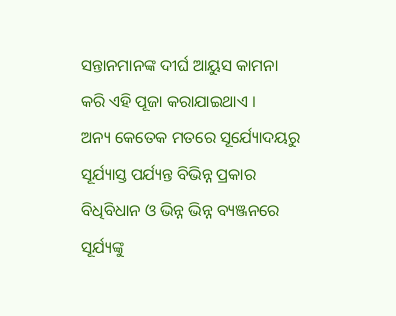ସନ୍ତାନମାନଙ୍କ ଦୀର୍ଘ ଆୟୁସ କାମନା କରି ଏହି ପୂଜା କରାଯାଇଥାଏ ।
ଅନ୍ୟ କେତେକ ମତରେ ସୂର୍ଯ୍ୟୋଦୟରୁ ସୂର୍ଯ୍ୟାସ୍ତ ପର୍ଯ୍ୟନ୍ତ ବିଭିନ୍ନ ପ୍ରକାର ବିଧିବିଧାନ ଓ ଭିନ୍ନ ଭିନ୍ନ ବ୍ୟଞ୍ଜନରେ ସୂର୍ଯ୍ୟଙ୍କୁ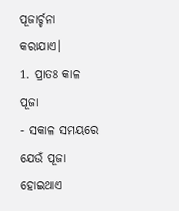ପୂଜାର୍ଚ୍ଚନା କରାଯାଏ।
1. ପ୍ରାତଃ କାଳ ପୂଜା
- ସକାଳ ସମୟରେ ଯେଉଁ ପୂଜା ହୋଇଥାଏ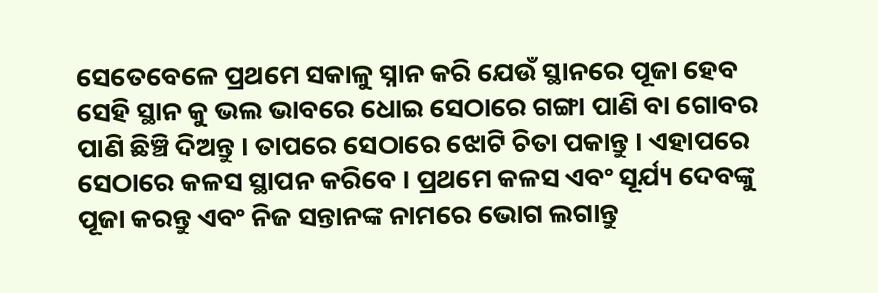ସେତେବେଳେ ପ୍ରଥମେ ସକାଳୁ ସ୍ନାନ କରି ଯେଉଁ ସ୍ଥାନରେ ପୂଜା ହେବ ସେହି ସ୍ଥାନ କୁ ଭଲ ଭାବରେ ଧୋଇ ସେଠାରେ ଗଙ୍ଗା ପାଣି ବା ଗୋବର ପାଣି ଛିଞ୍ଚି ଦିଅନ୍ତୁ । ତାପରେ ସେଠାରେ ଝୋଟି ଚିତା ପକାନ୍ତୁ । ଏହାପରେ ସେଠାରେ କଳସ ସ୍ଥାପନ କରିବେ । ପ୍ରଥମେ କଳସ ଏବଂ ସୂର୍ଯ୍ୟ ଦେବଙ୍କୁ ପୂଜା କରନ୍ତୁ ଏବଂ ନିଜ ସନ୍ତାନଙ୍କ ନାମରେ ଭୋଗ ଲଗାନ୍ତୁ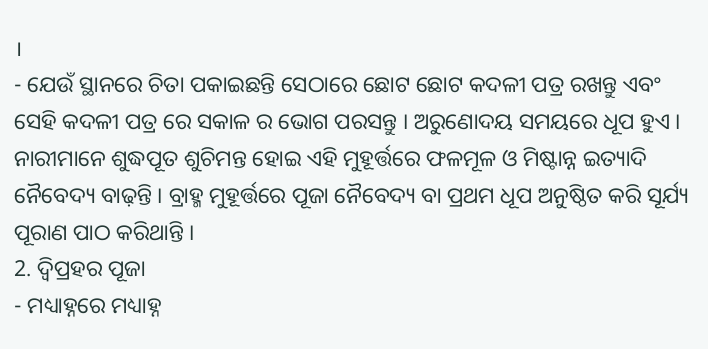।
- ଯେଉଁ ସ୍ଥାନରେ ଚିତା ପକାଇଛନ୍ତି ସେଠାରେ ଛୋଟ ଛୋଟ କଦଳୀ ପତ୍ର ରଖନ୍ତୁ ଏବଂ ସେହି କଦଳୀ ପତ୍ର ରେ ସକାଳ ର ଭୋଗ ପରସନ୍ତୁ । ଅରୁଣୋଦୟ ସମୟରେ ଧୂପ ହୁଏ । ନାରୀମାନେ ଶୁଦ୍ଧପୂତ ଶୁଚିମନ୍ତ ହୋଇ ଏହି ମୁହୂର୍ତ୍ତରେ ଫଳମୂଳ ଓ ମିଷ୍ଟାନ୍ନ ଇତ୍ୟାଦି ନୈବେଦ୍ୟ ବାଢ଼ନ୍ତି । ବ୍ରାହ୍ମ ମୁହୂର୍ତ୍ତରେ ପୂଜା ନୈବେଦ୍ୟ ବା ପ୍ରଥମ ଧୂପ ଅନୁଷ୍ଠିତ କରି ସୂର୍ଯ୍ୟ ପୂରାଣ ପାଠ କରିଥାନ୍ତି ।
2. ଦ୍ଵିପ୍ରହର ପୂଜା
- ମଧ୍ୟାହ୍ନରେ ମଧ୍ୟାହ୍ନ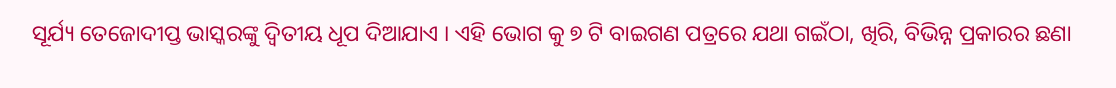ସୂର୍ଯ୍ୟ ତେଜୋଦୀପ୍ତ ଭାସ୍କରଙ୍କୁ ଦ୍ୱିତୀୟ ଧୂପ ଦିଆଯାଏ । ଏହି ଭୋଗ କୁ ୭ ଟି ବାଇଗଣ ପତ୍ରରେ ଯଥା ଗଇଁଠା, ଖିରି, ବିଭିନ୍ନ ପ୍ରକାରର ଛଣା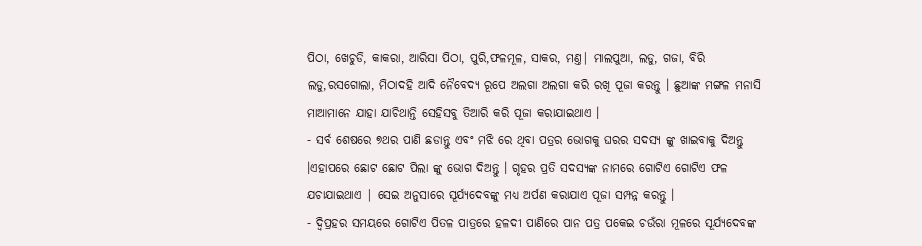ପିଠା, ଖେଚୁଡି, କାକରା, ଆରିସା ପିଠା, ପୁରି,ଫଳମୂଳ, ସାକର, ମଣ୍ତ| ମାଲପୁଆ, ଲଡୁ, ଗଜା, ବିରି ଲଡୁ,ରସଗୋଲା, ମିଠାଦହି ଆଦି ନୈବେଦ୍ୟ ରୂପେ ଅଲଗା ଅଲଗା କରି ରଖି ପୂଜା କରନ୍ତୁ । ଛୁଆଙ୍କ ମଙ୍ଗଳ ମନାସି ମାଆମାନେ ଯାହା ଯାଚିଥାନ୍ତି ସେହିସବୁ ତିଆରି କରି ପୂଜା କରାଯାଇଥାଏ ।
- ସର୍ବ ଶେଷରେ ୭ଥର ପାଣି ଛଡାନ୍ତୁ ଏବଂ ମଝି ରେ ଥିବା ପତ୍ରର ଭୋଗକୁ ଘରର ସଦସ୍ୟ ଙ୍କୁ ଖାଇବାକୁ ଦିଅନ୍ତୁ ।ଏହାପରେ ଛୋଟ ଛୋଟ ପିଲା ଙ୍କୁ ଭୋଗ ଦିଅନ୍ତୁ । ଗୃହର ପ୍ରତି ସଦସ୍ୟଙ୍କ ନାମରେ ଗୋଟିଏ ଗୋଟିଏ ଫଳ ଯଚାଯାଇଥାଏ | ସେଇ ଅନୁସାରେ ସୂର୍ଯ୍ୟଦେବଙ୍କୁ ମଧ୍ୟ ଅର୍ପଣ କରାଯାଏ ପୂଜା ସମ୍ପନ୍ନ କରନ୍ତୁ ।
- ଦ୍ଵିପ୍ରହର ସମୟରେ ଗୋଟିଏ ପିତଳ ପାତ୍ରରେ ହଳଦୀ ପାଣିରେ ପାନ ପତ୍ର ପକେଇ ଚଉଁରା ମୂଳରେ ସୂର୍ଯ୍ୟଦେବଙ୍କ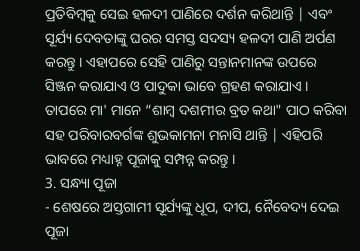ପ୍ରତିବିମ୍ବକୁ ସେଇ ହଳଦୀ ପାଣିରେ ଦର୍ଶନ କରିଥାନ୍ତି | ଏବଂ ସୂର୍ଯ୍ୟ ଦେବତାଙ୍କୁ ଘରର ସମସ୍ତ ସଦସ୍ୟ ହଳଦୀ ପାଣି ଅର୍ପଣ କରନ୍ତୁ । ଏହାପରେ ସେହି ପାଣିରୁ ସନ୍ତାନମାନଙ୍କ ଉପରେ ସିଞ୍ଜନ କରାଯାଏ ଓ ପାଦୁକା ଭାବେ ଗ୍ରହଣ କରାଯାଏ । ତାପରେ ମା' ମାନେ “ଶାମ୍ବ ଦଶମୀର ବ୍ରତ କଥା" ପାଠ କରିବା ସହ ପରିବାରବର୍ଗଙ୍କ ଶୁଭକାମନା ମନାସି ଥାନ୍ତି | ଏହିପରି ଭାବରେ ମଧ୍ୟାହ୍ନ ପୂଜାକୁ ସମ୍ପନ୍ନ କରନ୍ତୁ ।
3. ସନ୍ଧ୍ୟା ପୂଜା
- ଶେଷରେ ଅସ୍ତଗାମୀ ସୂର୍ଯ୍ୟଙ୍କୁ ଧୂପ, ଦୀପ, ନୈବେଦ୍ୟ ଦେଇ ପୂଜା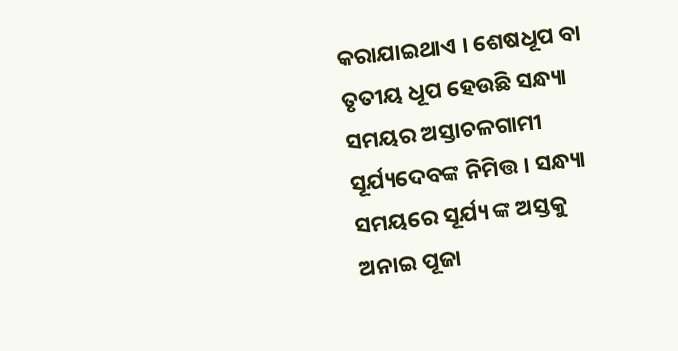କରାଯାଇଥାଏ । ଶେଷଧୂପ ବା ତୃତୀୟ ଧୂପ ହେଉଛି ସନ୍ଧ୍ୟା ସମୟର ଅସ୍ତାଚଳଗାମୀ ସୂର୍ଯ୍ୟଦେବଙ୍କ ନିମିତ୍ତ । ସନ୍ଧ୍ୟା ସମୟରେ ସୂର୍ଯ୍ୟ ଙ୍କ ଅସ୍ତକୁ ଅନାଇ ପୂଜା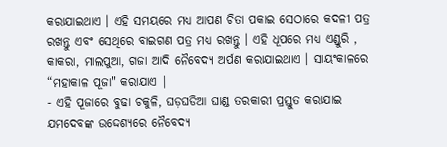କରାଯାଇଥାଏ । ଏହି ସମୟରେ ମଧ୍ୟ ଆପଣ ଚିତା ପକାଇ ସେଠାରେ କଦଳୀ ପତ୍ର ରଖନ୍ତୁ ଏବଂ ସେଥିରେ ବାଇଗଣ ପତ୍ର ମଧ୍ୟ ରଖନ୍ତୁ । ଏହି ଧୂପରେ ମଧ୍ୟ ଏଣ୍ଡୁରି , କାକରା, ମାଲପୁଆ, ଗଜା ଆଦି ନୈବେଦ୍ୟ ଅର୍ପଣ କରାଯାଇଥାଏ । ସାୟଂକାଳରେ “ମହାକାଳ ପୂଜା" କରାଯାଏ |
- ଏହି ପୂଜାରେ ବୁଢା ଚକୁଳି, ଘଡ଼ଘଡିଆ ଘାଣ୍ଡ ତରକାରୀ ପ୍ରସ୍ତୁତ କରାଯାଇ ଯମଦେବଙ୍କ ଉଦ୍ଦେଶ୍ୟରେ ନୈବେଦ୍ୟ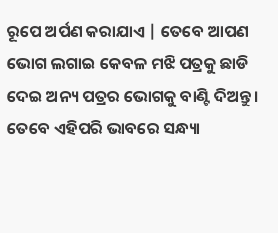ରୂପେ ଅର୍ପଣ କରାଯାଏ | ତେବେ ଆପଣ ଭୋଗ ଲଗାଇ କେବଳ ମଝି ପତ୍ରକୁ ଛାଡି ଦେଇ ଅନ୍ୟ ପତ୍ରର ଭୋଗକୁ ବାଣ୍ଟି ଦିଅନ୍ତୁ । ତେବେ ଏହିପରି ଭାବରେ ସନ୍ଧ୍ୟା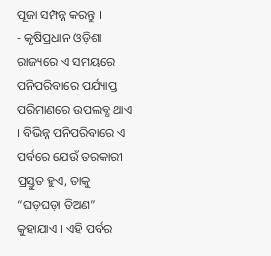ପୂଜା ସମ୍ପନ୍ନ କରନ୍ତୁ ।
- କୃଷିପ୍ରଧାନ ଓଡ଼ିଶା ରାଜ୍ୟରେ ଏ ସମୟରେ ପନିପରିବାରେ ପର୍ଯ୍ୟାପ୍ତ ପରିମାଣରେ ଉପଲବ୍ଧ ଥାଏ । ବିଭିନ୍ନ ପନିପରିବାରେ ଏ ପର୍ବରେ ଯେଉଁ ତରକାରୀ ପ୍ରସ୍ତୁତ ହୁଏ, ତାକୁ “ଘଡ଼ଘଡ଼ା ତିଅଣ” କୁହାଯାଏ । ଏହି ପର୍ବର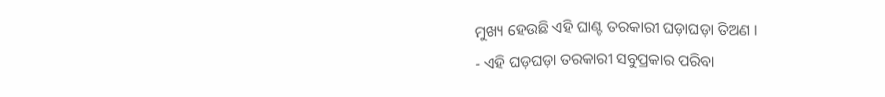ମୁଖ୍ୟ ହେଉଛି ଏହି ଘାଣ୍ଟ ତରକାରୀ ଘଡ଼ାଘଡ଼ା ତିଅଣ ।
- ଏହି ଘଡ଼ଘଡ଼ା ତରକାରୀ ସବୁପ୍ରକାର ପରିବା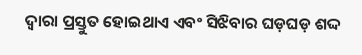ଦ୍ୱାରା ପ୍ରସ୍ତୁତ ହୋଇଥାଏ ଏବଂ ସିଝିବାର ଘଡ଼ଘଡ଼ ଶଦ୍ଦ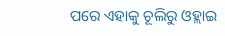ପରେ ଏହାକୁ ଚୂଲିରୁ ଓହ୍ଲାଇ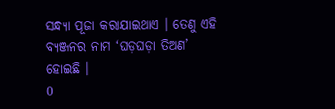ସନ୍ଧ୍ୟା ପୂଜା କରାଯାଇଥାଏ । ତେଣୁ ଏହି ବ୍ୟଞ୍ଜନର ନାମ ‘ଘଡ଼ଘଡ଼ା ତିଅଣ’ ହୋଇଛି ।
0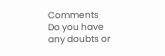Comments
Do you have any doubts or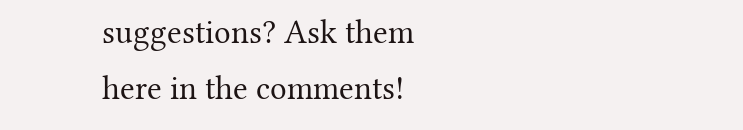suggestions? Ask them here in the comments!